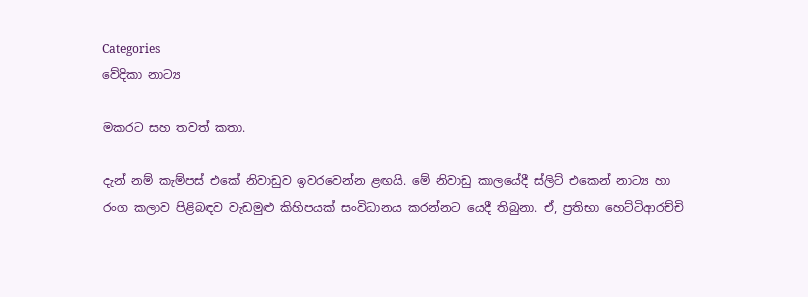Categories
වේදිකා නාට්‍ය

මකරට සහ තවත් කතා.

දැන් නම් කැම්පස් එකේ නිවාඩුව ඉවරවෙන්න ළඟයි. මේ නිවාඩු කාලයේදී ස්ලිට් එකෙන් නාට්‍ය හා රංග කලාව පිළිබඳව වැඩමුළු කිහිපයක් සංවිධානය කරන්නට යෙදී තිබුනා. ඒ, ප්‍රතිභා හෙට්ටිආරච්චි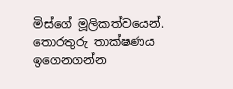මිස්ගේ මූලිකත්වයෙන්. තොරතුරු තාක්ෂණය ඉගෙනගන්න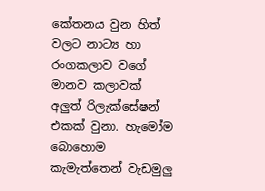කේතනය වුන හිත් වලට නාට්‍ය හා රංගකලාව වගේ මානව කලාවක් අලුත් රිලැක්සේෂන් එකක් වුනා. හැමෝම බොහොම කැමැත්තෙන් වැඩමුලු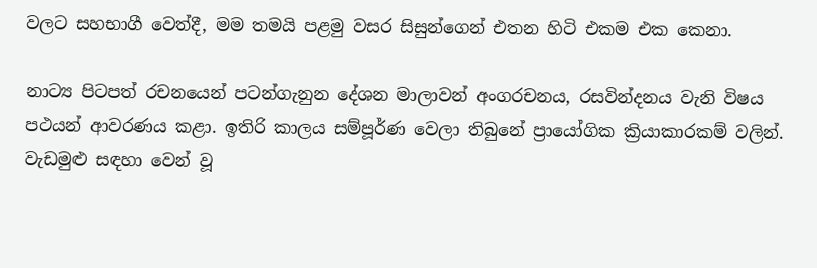වලට සහභාගී වෙත්දී, මම තමයි පළමු වසර සිසුන්ගෙන් එතන හිටි එකම එක කෙනා.

නාට්‍ය පිටපත් රචනයෙන් පටන්ගැනුන දේශන මාලාවන් අංගරචනය, රසවින්දනය වැනි විෂය පථයන් ආවරණය කළා. ඉතිරි කාලය සම්පූර්ණ වෙලා තිබුනේ ප්‍රායෝගික ක්‍රියාකාරකම් වලින්. වැඩමුළු සඳහා වෙන් වූ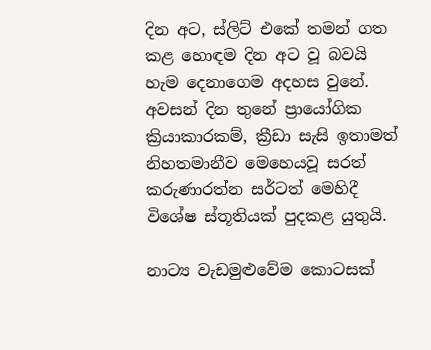දින අට, ස්ලිට් එකේ තමන් ගත කළ හොඳම දින අට වූ බවයි හැම දෙනාගෙම අදහස වුනේ. අවසන් දින තුනේ ප්‍රායෝගික ක්‍රියාකාරකම්, ක්‍රීඩා සැසි ඉතාමත් නිහතමානීව මෙහෙයවූ සරත් කරුණාරත්න සර්ටත් මෙහිදී විශේෂ ස්තූතියක් පුදකළ යුතුයි.

නාට්‍ය වැඩමුළුවේම කොටසක්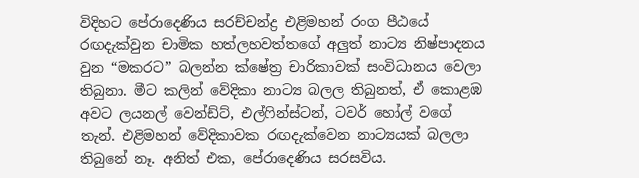විදිහට පේරාදෙණිය සරච්චන්ද්‍ර එළිමහන් රංග පීඨයේ රඟදැක්වුන චාමික හත්ලහවත්තගේ අලුත් නාට්‍ය නිෂ්පාදනය වුන “මකරට” බලන්න ක්ෂේත්‍ර චාරිකාවක් සංවිධානය වෙලා තිබුනා. මීට කලින් වේදිකා නාට්‍ය බලල තිබුනත්, ඒ කොළඹ අවට ලයනල් වෙන්ඩ්ට්, එල්ෆින්ස්ටන්, ටවර් හෝල් වගේ තැන්. එළිමහන් වේදිකාවක රඟදැක්වෙන නාට්‍යයක් බලලා තිබුනේ නෑ. අනිත් එක, පේරාදෙණිය සරසවිය.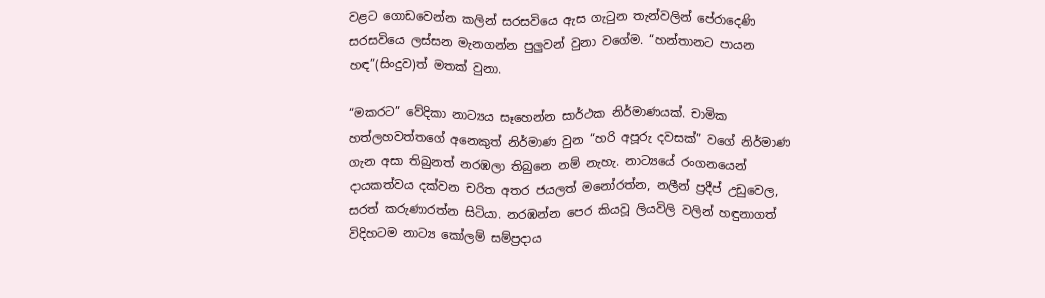වළට ගොඩවෙන්න කලින් සරසවියෙ ඇස ගැටුන තැන්වලින් පේරාදෙණි සරසවියෙ ලස්සන මැනගන්න පුලුවන් වුනා වගේම. “හන්තානට පායන හඳ”(සිංදුව)ත් මතක් වුනා.

“මකරට” වේදිකා නාට්‍යය සෑහෙන්න සාර්ථක නිර්මාණයක්. චාමික හත්ලහවත්තගේ අනෙකුත් නිර්මාණ වුන “හරි අපූරු දවසක්” වගේ නිර්මාණ ගැන අසා තිබුනත් නරඹලා තිබුනෙ නම් නැහැ. නාට්‍යයේ රංගනයෙන් දායකත්වය දක්වන චරිත අතර ජයලත් මනෝරත්න, නලීන් ප්‍රදීප් උඩුවෙල, සරත් කරුණාරත්න සිටියා. නරඹන්න පෙර කියවූ ලියවිලි වලින් හඳුනාගත් විදිහටම නාට්‍ය කෝලම් සම්ප්‍රදාය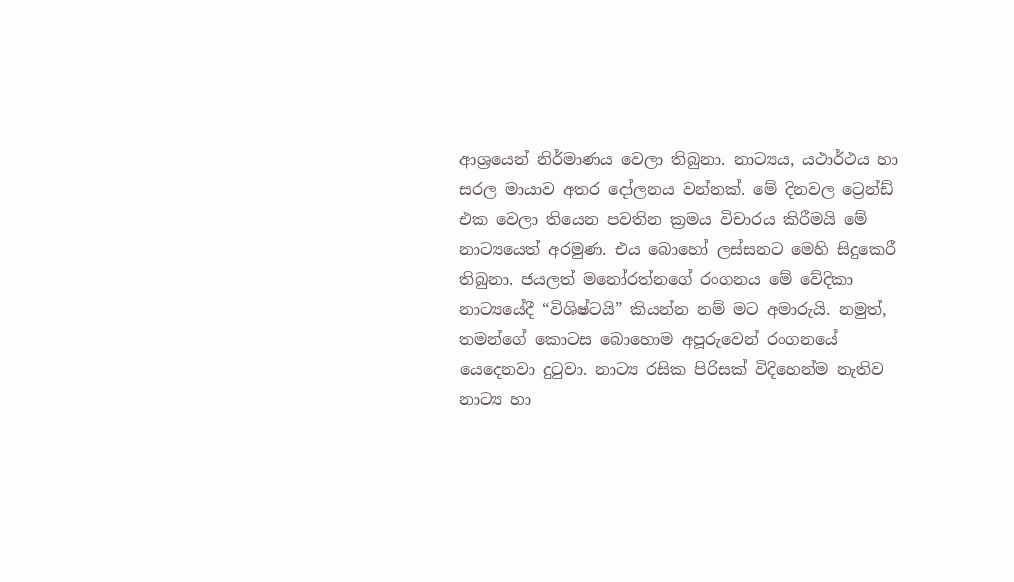ආශ්‍රයෙන් නිර්මාණය වෙලා තිබුනා. නාට්‍යය, යථාර්ථය හා සරල මායාව අතර දෝලනය වන්නක්. මේ දිනවල ට්‍රෙන්ඩ් එක වෙලා තියෙන පවතින ක්‍රමය විචාරය කිරීමයි මේ නාට්‍යයෙත් අරමුණ. එය බොහෝ ලස්සනට මෙහි සිදුකෙරී තිබුනා. ජයලත් මනෝරත්නගේ රංගනය මේ වේදිකා නාට්‍යයේදී “විශිෂ්ටයි” කියන්න නම් මට අමාරුයි. නමුත්, තමන්ගේ කොටස බොහොම අපූරුවෙන් රංගනයේ යෙදෙනවා දුටුවා. නාට්‍ය රසික පිරිසක් විදිහෙන්ම නැතිව නාට්‍ය හා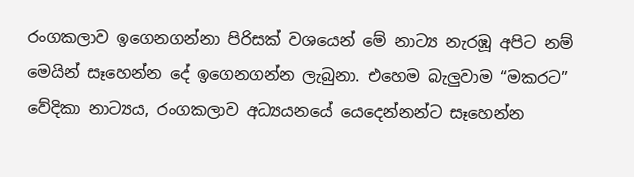රංගකලාව ඉගෙනගන්නා පිරිසක් වශයෙන් මේ නාට්‍ය නැරඹූ අපිට නම් මෙයින් සෑහෙන්න දේ ඉගෙනගන්න ලැබුනා. එහෙම බැලුවාම “මකරට” වේදිකා නාට්‍යය, රංගකලාව අධ්‍යයනයේ යෙදෙන්නන්ට සෑහෙන්න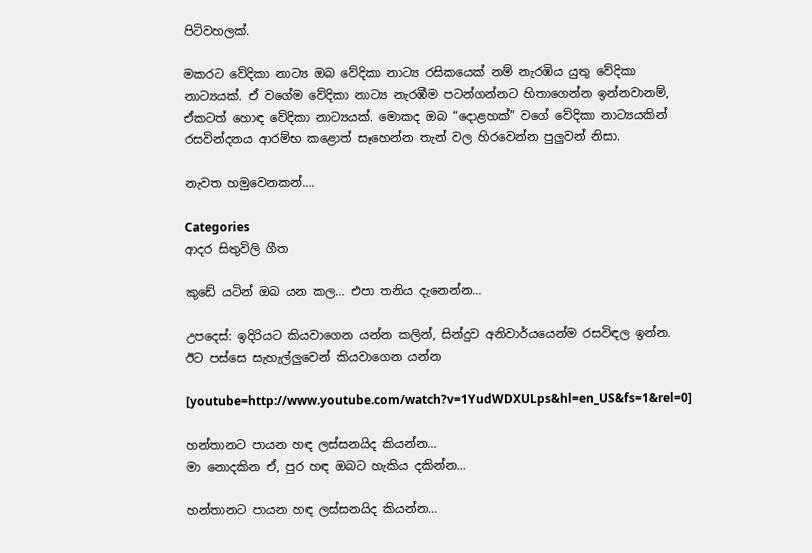පිටිවහලක්.

මකරට වේදිකා නාට්‍ය ඔබ වේදිකා නාට්‍ය රසිකයෙක් නම් නැරඹිය යුතු වේදිකා නාට්‍යයක්. ඒ වගේම වේදිකා නාට්‍ය නැරඹීම පටන්ගන්නට හිතාගෙන්න ඉන්නවානම්, ඒකටත් හොඳ වේදිකා නාට්‍යයක්. මොකද ඔබ “දොළහක්” වගේ වේදිකා නාට්‍යයකින් රසවින්දනය ආරම්භ කළොත් සෑහෙන්න තැන් වල හිරවෙන්න පුලුවන් නිසා.

නැවත හමුවෙනකන්….

Categories
ආදර සිතුවිලි ගීත

කුඩේ යටින් ඔබ යන කල… එපා තනිය දැනෙන්න…

උපදෙස්: ඉදිරියට කියවාගෙන යන්න කලින්, සින්දුව අනිවාර්යයෙන්ම රසවිඳල ඉන්න. ඊට පස්සෙ සැහැල්ලුවෙන් කියවාගෙන යන්න

[youtube=http://www.youtube.com/watch?v=1YudWDXULps&hl=en_US&fs=1&rel=0]

හන්තානට පායන හඳ ලස්සනයිද කියන්න…
මා නොදකින ඒ, පුර හඳ ඔබට හැකිය දකින්න…

හන්තානට පායන හඳ ලස්සනයිද කියන්න…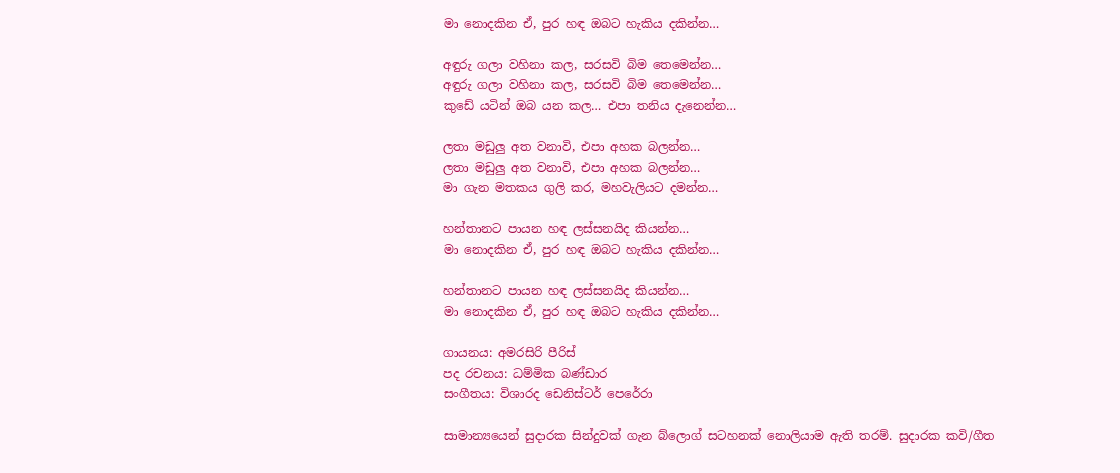මා නොදකින ඒ, පුර හඳ ඔබට හැකිය දකින්න…

අඳුරු ගලා වහිනා කල, සරසවි බිම තෙමෙන්න…
අඳුරු ගලා වහිනා කල, සරසවි බිම තෙමෙන්න…
කුඩේ යටින් ඔබ යන කල… එපා තනිය දැනෙන්න…

ලතා මඩුලු අත වනාවි, එපා අහක බලන්න…
ලතා මඩුලු අත වනාවි, එපා අහක බලන්න…
මා ගැන මතකය ගුලි කර, මහවැලියට දමන්න…

හන්තානට පායන හඳ ලස්සනයිද කියන්න…
මා නොදකින ඒ, පුර හඳ ඔබට හැකිය දකින්න…

හන්තානට පායන හඳ ලස්සනයිද කියන්න…
මා නොදකින ඒ, පුර හඳ ඔබට හැකිය දකින්න…

ගායනය: අමරසිරි පීරිස්
පද රචනය: ධම්මික බණ්ඩාර
සංගීතය: විශාරද ඩෙනිස්ටර් පෙරේරා

සාමාන්‍යයෙන් සුදාරක සින්දුවක් ගැන බ්ලොග් සටහනක් නොලියාම ඇති තරම්. සුදාරක කවි/ගීත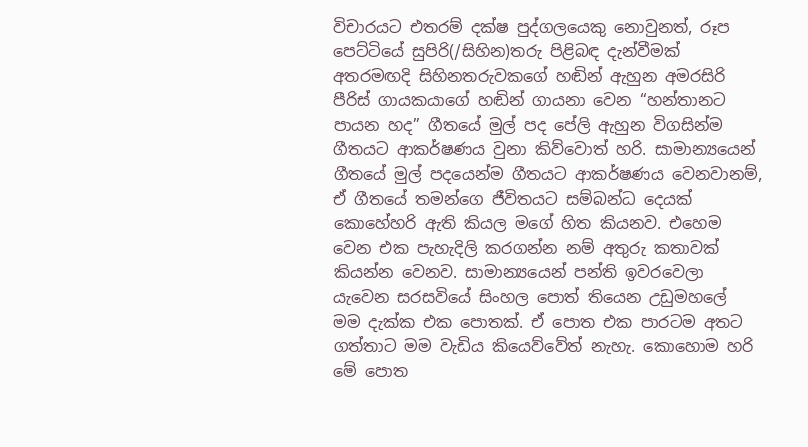විචාරයට එතරම් දක්ෂ පුද්ගලයෙකු නොවුනත්, රූප පෙට්ටියේ සුපිරි(/සිහින)තරු පිළිබඳ දැන්වීමක් අතරමඟදි සිහිනතරුව‍ක‍ගේ හඬින් ඇහුන අමරසිරි පීරිස් ගායකයාගේ හඬින් ගායනා වෙන “හන්තානට පායන හද” ගීතයේ මුල් පද පේලි ඇහුන විගසින්ම ගීතයට ආකර්ෂණය වුනා කිව්වොත් හරි. සාමාන්‍යයෙන් ගීතයේ මුල් පදයෙන්ම ගීතයට ආකර්ෂණය වෙනවානම්, ඒ ගීතයේ තමන්ගෙ ජීවිතයට සම්බන්ධ දෙයක් කොහේහරි ඇති කියල මගේ හිත කියනව. එහෙම වෙන එක පැහැදිලි කරගන්න නම් අතුරු කතාවක් කියන්න වෙනව. සාමාන්‍යයෙන් පන්ති ඉවරවෙලා යැවෙන සරසවියේ සිංහල පොත් තියෙන උඩුමහලේ මම දැක්ක එක පොතක්. ඒ පොත එක පාරටම අතට ගත්තාට මම වැඩිය කියෙව්වේත් නැහැ. කොහොම හරි මේ පොත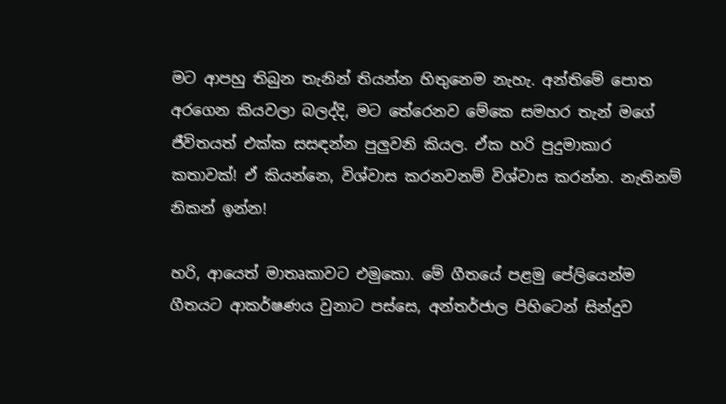මට ආපහු තිබුන තැනින් තියන්න හිතුනෙම නැහැ. අන්තිමේ පොත අරගෙන කියවලා බලද්දි, මට තේරෙනව මේකෙ සමහර තැන් මගේ ජීවිතයත් එක්ක සසඳන්න පුලුවනි කියල. ඒක හරි පුදුමාකාර කතාවක්! ඒ කියන්නෙ, විශ්වාස කරනවනම් විශ්වාස කරන්න. නැතිනම් නිකන් ඉන්න!

හරි, ආයෙත් මාතෘකාවට එමුකො. මේ ගීතයේ පළමු ‍පේලියෙන්ම ගීතයට ආකර්ෂණය වුනාට පස්සෙ, අන්ත‍ර්ජාල පිහිටෙන් සින්දුව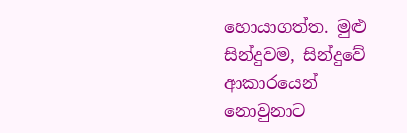හොයාගත්ත. මුළු සින්දුවම, සින්දුවේ ආකාරයෙන් නොවුනාට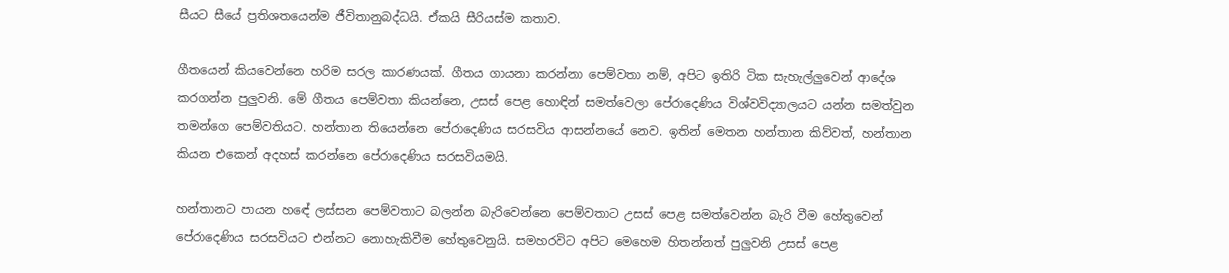සීයට සීයේ ප්‍රතිශතයෙන්ම ජීවිතානුබද්ධයි. ඒකයි සීරියස්ම කතාව.

ගීතයෙන් කි‍යවෙන්නෙ හරිම සරල කාරණයක්. ගීතය ගායනා කරන්නා පෙම්වතා නම්, අපිට ඉතිරි ටික සැහැල්ලුවෙන් ආදේශ කරගන්න පුලුවනි. මේ ගීතය පෙම්වතා කියන්නෙ, උසස් පෙළ හොඳින් සමත්වෙලා පේරාදෙණිය විශ්වවිද්‍යාලයට යන්න සමත්වුන තමන්ගෙ පෙම්වතියට. හන්තාන තියෙන්නෙ පේරාදෙණිය සරසවිය ආසන්නයේ නෙව. ඉතින් මෙතන හන්තාන කිව්වත්, හන්තාන කියන ‍එකෙන් අදහස් කරන්නෙ පේරාදෙණිය සරසවියමයි.

හන්තානට පායන හ‍‍ඳේ ලස්සන පෙම්වතාට බලන්න බැරිවෙන්නෙ පෙම්වතාට උසස් පෙළ සමත්වෙන්න බැරි ‍වීම හේතුවෙන් පේරාදෙණිය සරසවියට එන්නට නොහැකිවීම හේතුවෙනුයි. සමහරවිට අපිට මෙහෙම හිතන්නත් පුලුවනි උසස් පෙළ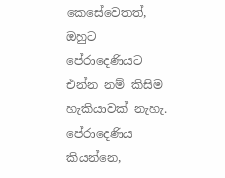කෙසේවෙතත්, ඔහුට පේරාදෙණියට එන්න නම් කිසිම හැකියාවක් නැහැ. පේරාදෙණිය කියන්නෙ,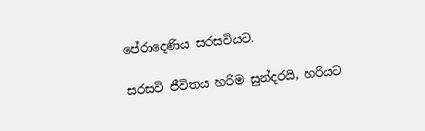පේරාදෙණිය සරසවියට.

සරසවි ජීවිතය හරිම සුන්දරයි, හරියට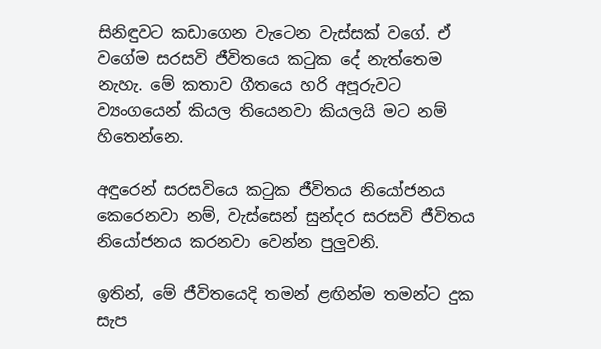සිනිඳුවට කඩාගෙන වැටෙන වැස්සක් වගේ. ඒ වගේම සරසවි ජීවිතයෙ කටුක දේ ‍නැත්තෙම නැහැ. මේ කතාව ගීතයෙ හරි අපූරුවට ව්‍යංගයෙන් කියල තියෙනවා කියලයි මට නම් හිතෙන්නෙ.

අඳුරෙන් සරසවියෙ කටුක ජීවිතය නියෝජනය කෙරෙනවා නම්, වැස්සෙන් සුන්දර සරසවි ජීවිතය නියෝජනය කරනවා වෙන්න පුලුවනි.

ඉතින්, මේ ජීවිතයෙදි තමන් ළඟින්ම තමන්ට දුක සැප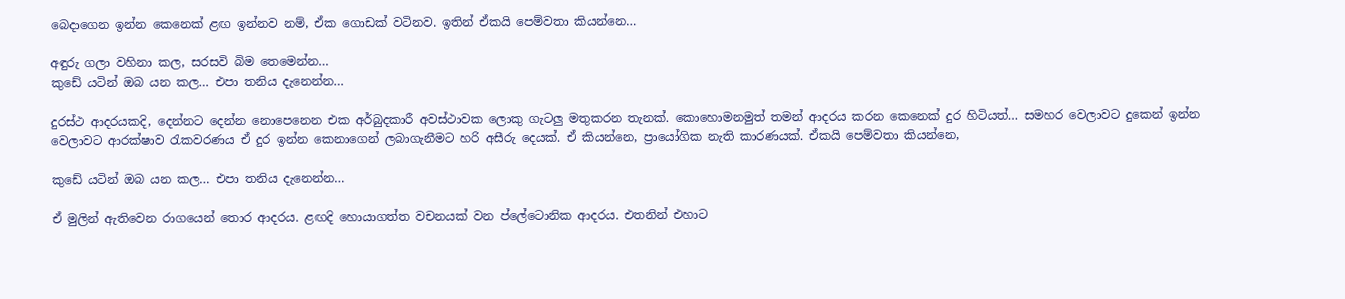බෙදාගෙන ඉන්න කෙනෙක් ළඟ ඉන්නව නම්, ඒක ගොඩක් වටිනව. ඉතින් ‍ඒකයි පෙම්වතා කියන්නෙ…

අඳුරු ගලා වහිනා කල, සරසවි බිම තෙමෙන්න…
කුඩේ යටින් ඔබ යන කල… එපා තනිය දැනෙන්න…

දුරස්ථ ආදරයකදි, දෙන්නට දෙන්න නොපෙනෙන එක අර්බුදකාරී අවස්ථාවක ලොකු ගැටලු මතුකරන තැනක්. කොහොමනමුත් තමන් ආදරය කරන කෙනෙක් දුර හිටියත්… සමහර වෙලාවට දුකෙන් ඉන්න වෙලාවට ආරක්ෂාව රැකවරණය ඒ දුර ඉන්න කෙනාගෙන් ලබාගැනීමට හරි අසීරු දෙයක්. ඒ කියන්නෙ, ප්‍රායෝගික නැති කාරණයක්. ඒකයි පෙම්වතා කියන්නෙ,

කුඩේ යටින් ඔබ යන කල… එපා තනිය දැනෙන්න…

ඒ මුලින් ඇතිවෙන රාගයෙන් තොර ආදරය. ළඟදි හොයාගත්ත වචනයක් වන ප්ලේටොනික ආදරය. එතනින් එහාට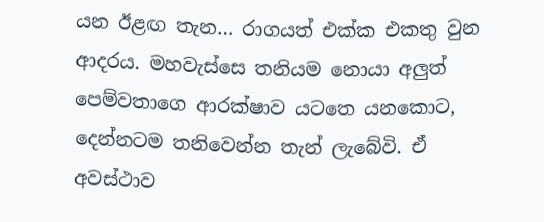යන ඊළඟ තැන… රාගයත් එක්ක එකතු වුන ආදරය. මහවැස්සෙ තනියම ‍නොයා අලුත් පෙම්වතාගෙ ආරක්ෂාව යටතෙ ය‍‍නකොට, දෙන්නටම තනිවෙන්න තැන් ලැබේවි. ඒ අවස්ථාව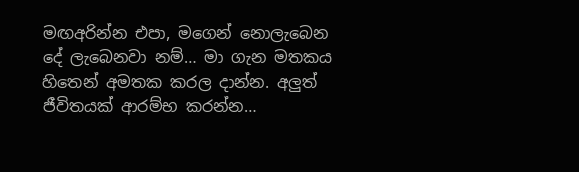මඟඅරින්න එපා, මගෙන් නොලැබෙන දේ ලැබෙනවා නම්… මා ගැන මතකය හිතෙන් අමතක කරල දාන්න. අලුත් ජීවිතයක් ආරම්භ කරන්න…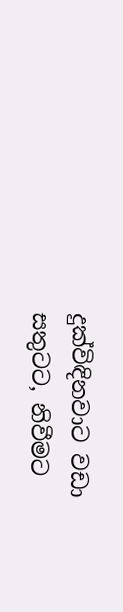දුක්විඳිනවාට වඩා සතුටට, නිවීමට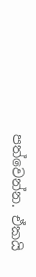පත්වෙන්න. ඒකයි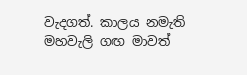වැදගත්. කාලය නමැති මහවැලි ගඟ මාවත්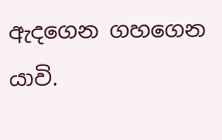ඇදගෙන ගහගෙන යාවි.